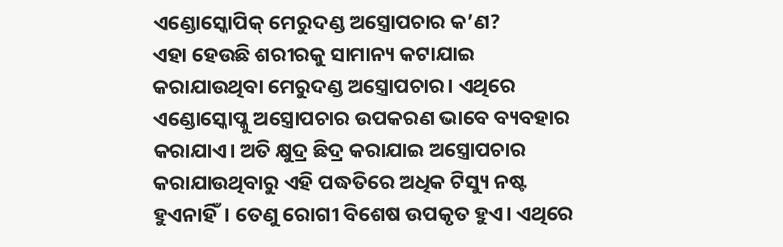ଏଣ୍ଡୋସ୍କୋପିକ୍ ମେରୁଦଣ୍ଡ ଅସ୍ତ୍ରୋପଚାର କ’ଣ?
ଏହା ହେଉଛି ଶରୀରକୁ ସାମାନ୍ୟ କଟାଯାଇ କରାଯାଉଥିବା ମେରୁଦଣ୍ଡ ଅସ୍ତ୍ରୋପଚାର। ଏଥିରେ ଏଣ୍ଡୋସ୍କୋପ୍କୁ ଅସ୍ତ୍ରୋପଚାର ଉପକରଣ ଭାବେ ବ୍ୟବହାର କରାଯାଏ। ଅତି କ୍ଷୁଦ୍ର ଛିଦ୍ର କରାଯାଇ ଅସ୍ତ୍ରୋପଚାର କରାଯାଉଥିବାରୁ ଏହି ପଦ୍ଧତିରେ ଅଧିକ ଟିସ୍ୟୁ ନଷ୍ଟ ହୁଏନାହିଁ। ତେଣୁ ରୋଗୀ ବିଶେଷ ଉପକୃତ ହୁଏ। ଏଥିରେ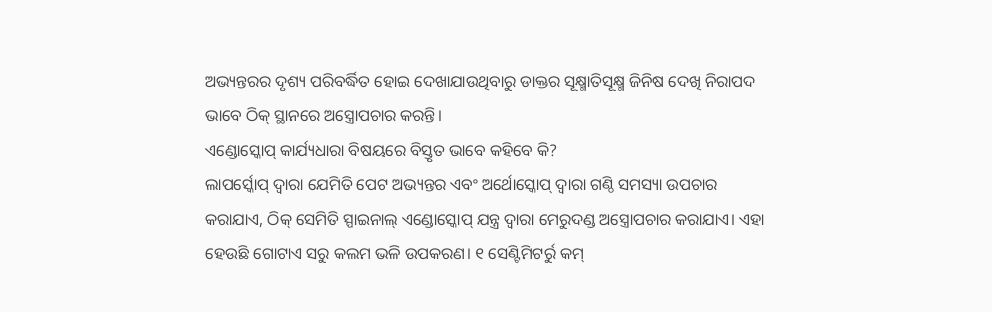ଅଭ୍ୟନ୍ତରର ଦୃଶ୍ୟ ପରିବର୍ଦ୍ଧିତ ହୋଇ ଦେଖାଯାଉଥିବାରୁ ଡାକ୍ତର ସୂକ୍ଷ୍ମାତିସୂକ୍ଷ୍ମ ଜିନିଷ ଦେଖି ନିରାପଦ ଭାବେ ଠିକ୍ ସ୍ଥାନରେ ଅସ୍ତ୍ରୋପଚାର କରନ୍ତି।
ଏଣ୍ଡୋସ୍କୋପ୍ କାର୍ଯ୍ୟଧାରା ବିଷୟରେ ବିସ୍ତୃତ ଭାବେ କହିବେ କି?
ଲାପର୍ସ୍କୋପ୍ ଦ୍ବାରା ଯେମିତି ପେଟ ଅଭ୍ୟନ୍ତର ଏବଂ ଅର୍ଥୋସ୍କୋପ୍ ଦ୍ବାରା ଗଣ୍ଠି ସମସ୍ୟା ଉପଚାର କରାଯାଏ, ଠିକ୍ ସେମିତି ସ୍ପାଇନାଲ୍ ଏଣ୍ଡୋସ୍କୋପ୍ ଯନ୍ତ୍ର ଦ୍ବାରା ମେରୁଦଣ୍ଡ ଅସ୍ତ୍ରୋପଚାର କରାଯାଏ। ଏହା ହେଉଛି ଗୋଟାଏ ସରୁ କଲମ ଭଳି ଉପକରଣ। ୧ ସେଣ୍ଟିମିଟର୍ରୁ କମ୍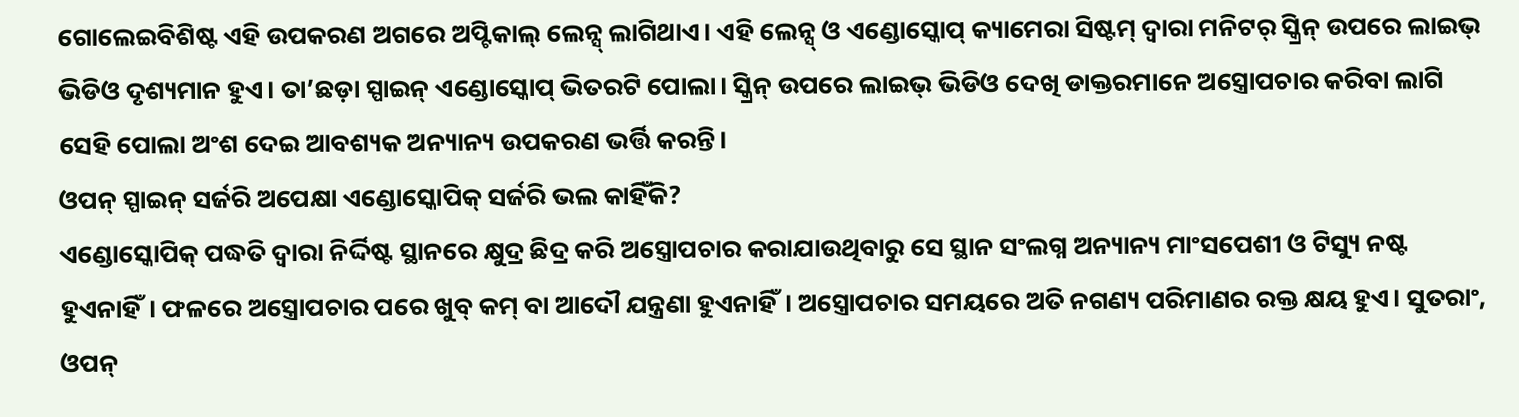ଗୋଲେଇବିଶିଷ୍ଟ ଏହି ଉପକରଣ ଅଗରେ ଅପ୍ଟିକାଲ୍ ଲେନ୍ସ୍ ଲାଗିଥାଏ। ଏହି ଲେନ୍ସ୍ ଓ ଏଣ୍ଡୋସ୍କୋପ୍ କ୍ୟାମେରା ସିଷ୍ଟମ୍ ଦ୍ବାରା ମନିଟର୍ ସ୍କ୍ରିନ୍ ଉପରେ ଲାଇଭ୍ ଭିଡିଓ ଦୃଶ୍ୟମାନ ହୁଏ। ତା’ଛଡ଼ା ସ୍ପାଇନ୍ ଏଣ୍ଡୋସ୍କୋପ୍ ଭିତରଟି ପୋଲା। ସ୍କ୍ରିନ୍ ଉପରେ ଲାଇଭ୍ ଭିଡିଓ ଦେଖି ଡାକ୍ତରମାନେ ଅସ୍ତ୍ରୋପଚାର କରିବା ଲାଗି ସେହି ପୋଲା ଅଂଶ ଦେଇ ଆବଶ୍ୟକ ଅନ୍ୟାନ୍ୟ ଉପକରଣ ଭର୍ତ୍ତି କରନ୍ତି।
ଓପନ୍ ସ୍ପାଇନ୍ ସର୍ଜରି ଅପେକ୍ଷା ଏଣ୍ଡୋସ୍କୋପିକ୍ ସର୍ଜରି ଭଲ କାହିଁକି?
ଏଣ୍ଡୋସ୍କୋପିକ୍ ପଦ୍ଧତି ଦ୍ବାରା ନିର୍ଦ୍ଦିଷ୍ଟ ସ୍ଥାନରେ କ୍ଷୁଦ୍ର ଛିଦ୍ର କରି ଅସ୍ତ୍ରୋପଚାର କରାଯାଉଥିବାରୁ ସେ ସ୍ଥାନ ସଂଲଗ୍ନ ଅନ୍ୟାନ୍ୟ ମାଂସପେଶୀ ଓ ଟିସ୍ୟୁ ନଷ୍ଟ ହୁଏନାହିଁ। ଫଳରେ ଅସ୍ତ୍ରୋପଚାର ପରେ ଖୁବ୍ କମ୍ ବା ଆଦୌ ଯନ୍ତ୍ରଣା ହୁଏନାହିଁ। ଅସ୍ତ୍ରୋପଚାର ସମୟରେ ଅତି ନଗଣ୍ୟ ପରିମାଣର ରକ୍ତ କ୍ଷୟ ହୁଏ। ସୁତରାଂ, ଓପନ୍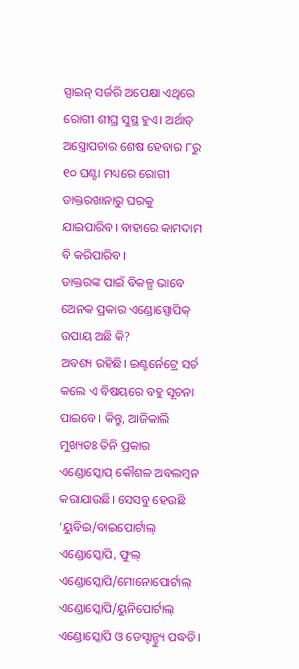ସ୍ପାଇନ୍ ସର୍ଜରି ଅପେକ୍ଷା ଏଥିରେ ରୋଗୀ ଶୀଘ୍ର ସୁସ୍ଥ ହୁଏ। ଅର୍ଥାତ୍ ଅସ୍ତ୍ରୋପଚାର ଶେଷ ହେବାର ୮ରୁ ୧୦ ଘଣ୍ଟା ମଧ୍ୟରେ ରୋଗୀ ଡାକ୍ତରଖାନାରୁ ଘରକୁ ଯାଇପାରିବ। ବାହାରେ କାମଦାମ ବି କରିପାରିବ।
ଡାକ୍ତରଙ୍କ ପାଇଁ ବିକଳ୍ପ ଭାବେ ଅେନକ ପ୍ରକାର ଏଣ୍ଡୋସ୍ପୋପିକ୍ ଉପାୟ ଅଛି କି?
ଅବଶ୍ୟ ରହିଛି। ଇଣ୍ଟର୍ନେଟ୍ରେ ସର୍ଚ କଲେ ଏ ବିଷୟରେ ବହୁ ସୂଚନା ପାଇବେ। କିନ୍ତୁ, ଆଜିକାଲି ମୁଖ୍ୟତଃ ତିନି ପ୍ରକାର ଏଣ୍ଡୋସ୍କୋପ୍ କୌଶଳ ଅବଲମ୍ବନ କରାଯାଉଛି। ସେସବୁ ହେଉଛି ‘ୟୁବିଇ/ବାଇପୋର୍ଟାଲ୍ ଏଣ୍ଡୋସ୍କୋପି, ଫୁଲ୍ ଏଣ୍ଡୋସ୍କୋପି/ମୋନୋପୋର୍ଟାଲ୍ ଏଣ୍ଡୋସ୍କୋପି/ୟୁନିପୋର୍ଟାଲ୍ ଏଣ୍ଡୋସ୍କୋପି ଓ ଡେସ୍ଟାନ୍ଡ୍ୟୁ ପଦ୍ଧତି।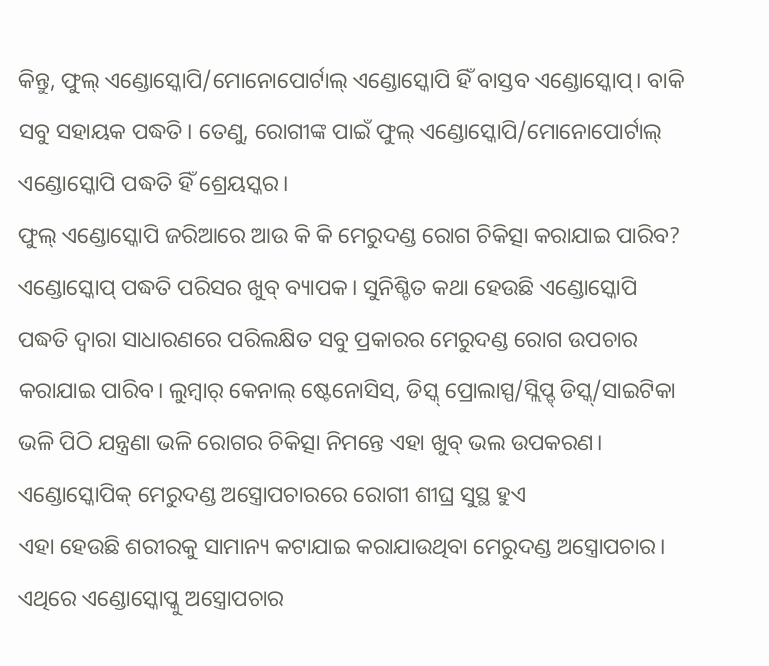କିନ୍ତୁ, ଫୁଲ୍ ଏଣ୍ଡୋସ୍କୋପି/ମୋନୋପୋର୍ଟାଲ୍ ଏଣ୍ଡୋସ୍କୋପି ହିଁ ବାସ୍ତବ ଏଣ୍ଡୋସ୍କୋପ୍। ବାକି ସବୁ ସହାୟକ ପଦ୍ଧତି। ତେଣୁ, ରୋଗୀଙ୍କ ପାଇଁ ଫୁଲ୍ ଏଣ୍ଡୋସ୍କୋପି/ମୋନୋପୋର୍ଟାଲ୍ ଏଣ୍ଡୋସ୍କୋପି ପଦ୍ଧତି ହିଁ ଶ୍ରେୟସ୍କର।
ଫୁଲ୍ ଏଣ୍ଡୋସ୍କୋପି ଜରିଆରେ ଆଉ କି କି ମେରୁଦଣ୍ଡ ରୋଗ ଚିକିତ୍ସା କରାଯାଇ ପାରିବ?
ଏଣ୍ଡୋସ୍କୋପ୍ ପଦ୍ଧତି ପରିସର ଖୁବ୍ ବ୍ୟାପକ। ସୁନିଶ୍ଚିତ କଥା ହେଉଛି ଏଣ୍ଡୋସ୍କୋପି ପଦ୍ଧତି ଦ୍ବାରା ସାଧାରଣରେ ପରିଲକ୍ଷିତ ସବୁ ପ୍ରକାରର ମେରୁଦଣ୍ଡ ରୋଗ ଉପଚାର କରାଯାଇ ପାରିବ। ଲୁମ୍ବାର୍ କେନାଲ୍ ଷ୍ଟେନୋସିସ୍, ଡିସ୍କ୍ ପ୍ରୋଲାସ୍ପ/ସ୍ଲିପ୍ଡ୍ ଡିସ୍କ୍/ସାଇଟିକା ଭଳି ପିଠି ଯନ୍ତ୍ରଣା ଭଳି ରୋଗର ଚିକିତ୍ସା ନିମନ୍ତେ ଏହା ଖୁବ୍ ଭଲ ଉପକରଣ।
ଏଣ୍ଡୋସ୍କୋପିକ୍ ମେରୁଦଣ୍ଡ ଅସ୍ତ୍ରୋପଚାରରେ ରୋଗୀ ଶୀଘ୍ର ସୁସ୍ଥ ହୁଏ
ଏହା ହେଉଛି ଶରୀରକୁ ସାମାନ୍ୟ କଟାଯାଇ କରାଯାଉଥିବା ମେରୁଦଣ୍ଡ ଅସ୍ତ୍ରୋପଚାର। ଏଥିରେ ଏଣ୍ଡୋସ୍କୋପ୍କୁ ଅସ୍ତ୍ରୋପଚାର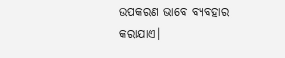ଉପକରଣ ଭାବେ ବ୍ୟବହାର କରାଯାଏ।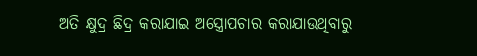ଅତି କ୍ଷୁଦ୍ର ଛିଦ୍ର କରାଯାଇ ଅସ୍ତ୍ରୋପଚାର କରାଯାଉଥିବାରୁ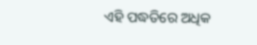ଏହି ପଦ୍ଧତିରେ ଅଧିକ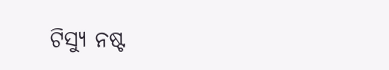ଟିସ୍ୟୁ ନଷ୍ଟ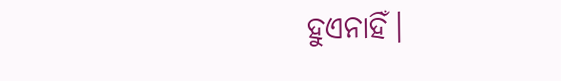ହୁଏନାହିଁ।